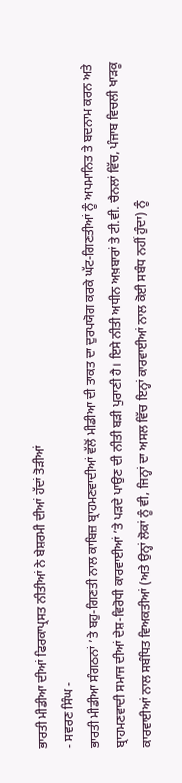ਭਾਰਤੀ ਮੀਡੀਆ ਦੀਆਂ ਫਿਰਕਾਪ੍ਰਸਤ ਨੀਤੀਆਂ ਨੇ ਬੇਸ਼ਰਮੀ ਦੀਆਂ ਹੱਦਾਂ ਤੋੜੀਆਂ
- ਸਵਰਣ ਸਿੰਘ -
ਭਾਰਤੀ ਮੀਡੀਆ ਸੰਗਠਨਾਂ ’ਤੇ ਬਹੁ-ਗਿਣਤੀ ਨਾਲ ਕਾਬਿਜ਼ ਬ੍ਰਾਹਮਣਵਾਦੀਆਂ ਵੱਲੋਂ ਮੀਡੀਆ ਦੀ ਤਾਕਤ ਦਾ ਦੁਰਪਯੋਗ ਕਰਕੇ ਘੱਟ-ਗਿਣਤੀਆਂ ਨੂੰ ਅਪਮਾਨਿਤ ਤੇ ਬਦਨਾਮ ਕਰਨ ਅਤੇ ਬ੍ਰਾਹਮਣਵਾਦੀ ਸਮਾਜ ਦੀਆਂ ਦੇਸ਼-ਵਿਰੋਧੀ ਕਾਰਵਾਈਆਂ ’ਤੇ ਪੜਦੇ ਪਾਉਣ ਦੀ ਨੀਤੀ ਬੜੀ ਪੁਰਾਣੀ ਹੈ। ਇਸੇ ਨੀਤੀ ਅਧੀਨ ਅਖ਼ਬਾਰਾਂ ਤੇ ਟੀ.ਵੀ. ਚੈਨਲਾਂ ਵਿੱਚ, ਪੰਜਾਬ ਵਿਚਲੀ ਖਾੜਕੂ ਕਾਰਵਾਈਆਂ ਨਾਲ ਸਬੰਧਿਤ ਵਿਅਕਤੀਆਂ (ਅਤੇ ਉਨ੍ਹਾਂ ਲੋਕਾਂ ਨੂੰ ਵੀ, ਜਿਨ੍ਹਾਂ ਦਾ ਅਸਲ ਵਿੱਚ ਇਨ੍ਹਾਂ ਕਾਰਵਾਈਆਂ ਨਾਲ ਕੋਈ ਸਬੰਧ ਨਹੀਂ ਹੁੰਦਾ) ਨੂੰ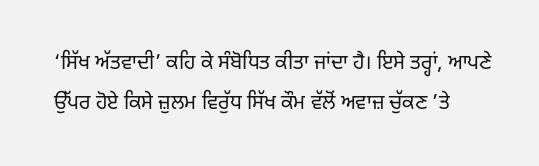‘ਸਿੱਖ ਅੱਤਵਾਦੀ’ ਕਹਿ ਕੇ ਸੰਬੋਧਿਤ ਕੀਤਾ ਜਾਂਦਾ ਹੈ। ਇਸੇ ਤਰ੍ਹਾਂ, ਆਪਣੇ ਉੱਪਰ ਹੋਏ ਕਿਸੇ ਜ਼ੁਲਮ ਵਿਰੁੱਧ ਸਿੱਖ ਕੌਮ ਵੱਲੋਂ ਅਵਾਜ਼ ਚੁੱਕਣ ’ਤੇ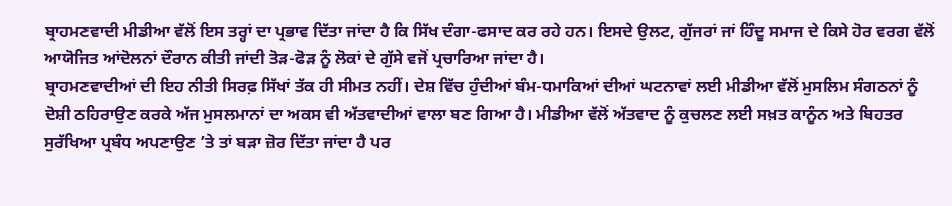ਬ੍ਰਾਹਮਣਵਾਦੀ ਮੀਡੀਆ ਵੱਲੋਂ ਇਸ ਤਰ੍ਹਾਂ ਦਾ ਪ੍ਰਭਾਵ ਦਿੱਤਾ ਜਾਂਦਾ ਹੈ ਕਿ ਸਿੱਖ ਦੰਗਾ-ਫਸਾਦ ਕਰ ਰਹੇ ਹਨ। ਇਸਦੇ ਉਲਟ, ਗੁੱਜਰਾਂ ਜਾਂ ਹਿੰਦੂ ਸਮਾਜ ਦੇ ਕਿਸੇ ਹੋਰ ਵਰਗ ਵੱਲੋਂ ਆਯੋਜਿਤ ਆਂਦੋਲਨਾਂ ਦੌਰਾਨ ਕੀਤੀ ਜਾਂਦੀ ਤੋੜ-ਫੋੜ ਨੂੰ ਲੋਕਾਂ ਦੇ ਗੁੱਸੇ ਵਜੋਂ ਪ੍ਰਚਾਰਿਆ ਜਾਂਦਾ ਹੈ।
ਬ੍ਰਾਹਮਣਵਾਦੀਆਂ ਦੀ ਇਹ ਨੀਤੀ ਸਿਰਫ਼ ਸਿੱਖਾਂ ਤੱਕ ਹੀ ਸੀਮਤ ਨਹੀਂ। ਦੇਸ਼ ਵਿੱਚ ਹੁੰਦੀਆਂ ਬੰਮ-ਧਮਾਕਿਆਂ ਦੀਆਂ ਘਟਨਾਵਾਂ ਲਈ ਮੀਡੀਆ ਵੱਲੋਂ ਮੁਸਲਿਮ ਸੰਗਠਨਾਂ ਨੂੰ ਦੋਸ਼ੀ ਠਹਿਰਾਉਣ ਕਰਕੇ ਅੱਜ ਮੁਸਲਮਾਨਾਂ ਦਾ ਅਕਸ ਵੀ ਅੱਤਵਾਦੀਆਂ ਵਾਲਾ ਬਣ ਗਿਆ ਹੈ। ਮੀਡੀਆ ਵੱਲੋਂ ਅੱਤਵਾਦ ਨੂੰ ਕੁਚਲਣ ਲਈ ਸਖ਼ਤ ਕਾਨੂੰਨ ਅਤੇ ਬਿਹਤਰ ਸੁਰੱਖਿਆ ਪ੍ਰਬੰਧ ਅਪਣਾਉਣ ’ਤੇ ਤਾਂ ਬੜਾ ਜ਼ੋਰ ਦਿੱਤਾ ਜਾਂਦਾ ਹੈ ਪਰ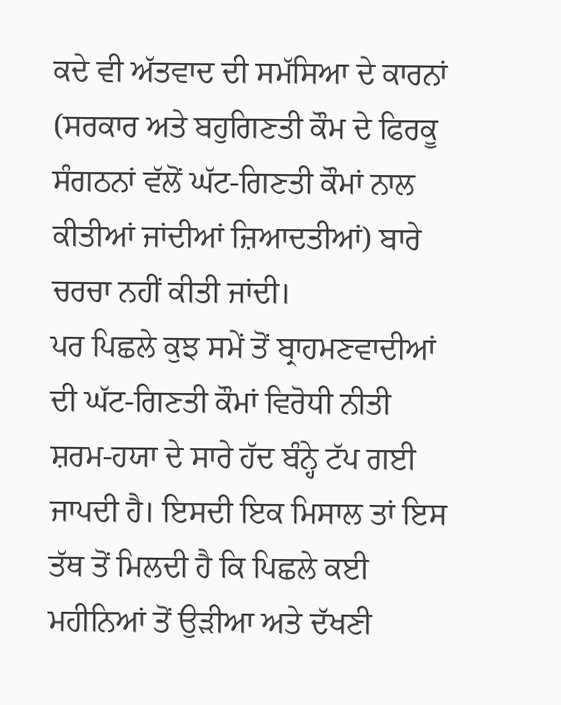ਕਦੇ ਵੀ ਅੱਤਵਾਦ ਦੀ ਸਮੱਸਿਆ ਦੇ ਕਾਰਨਾਂ (ਸਰਕਾਰ ਅਤੇ ਬਹੁਗਿਣਤੀ ਕੌਮ ਦੇ ਫਿਰਕੂ ਸੰਗਠਨਾਂ ਵੱਲੋਂ ਘੱਟ-ਗਿਣਤੀ ਕੌਮਾਂ ਨਾਲ ਕੀਤੀਆਂ ਜਾਂਦੀਆਂ ਜ਼ਿਆਦਤੀਆਂ) ਬਾਰੇ ਚਰਚਾ ਨਹੀਂ ਕੀਤੀ ਜਾਂਦੀ।
ਪਰ ਪਿਛਲੇ ਕੁਝ ਸਮੇਂ ਤੋਂ ਬ੍ਰਾਹਮਣਵਾਦੀਆਂ ਦੀ ਘੱਟ-ਗਿਣਤੀ ਕੌਮਾਂ ਵਿਰੋਧੀ ਨੀਤੀ ਸ਼ਰਮ-ਹਯਾ ਦੇ ਸਾਰੇ ਹੱਦ ਬੰਨ੍ਹੇ ਟੱਪ ਗਈ ਜਾਪਦੀ ਹੈ। ਇਸਦੀ ਇਕ ਮਿਸਾਲ ਤਾਂ ਇਸ ਤੱਥ ਤੋਂ ਮਿਲਦੀ ਹੈ ਕਿ ਪਿਛਲੇ ਕਈ ਮਹੀਨਿਆਂ ਤੋਂ ਉੜੀਆ ਅਤੇ ਦੱਖਣੀ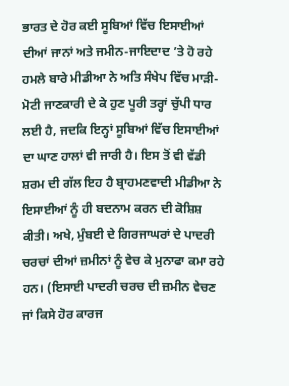ਭਾਰਤ ਦੇ ਹੋਰ ਕਈ ਸੂਬਿਆਂ ਵਿੱਚ ਇਸਾਈਆਂ ਦੀਆਂ ਜਾਨਾਂ ਅਤੇ ਜਮੀਨ-ਜਾਇਦਾਦ ’ਤੇ ਹੋ ਰਹੇ ਹਮਲੇ ਬਾਰੇ ਮੀਡੀਆ ਨੇ ਅਤਿ ਸੰਖੇਪ ਵਿੱਚ ਮਾੜੀ-ਮੋਟੀ ਜਾਣਕਾਰੀ ਦੇ ਕੇ ਹੁਣ ਪੂਰੀ ਤਰ੍ਹਾਂ ਚੁੱਪੀ ਧਾਰ ਲਈ ਹੈ, ਜਦਕਿ ਇਨ੍ਹਾਂ ਸੂਬਿਆਂ ਵਿੱਚ ਇਸਾਈਆਂ ਦਾ ਘਾਣ ਹਾਲਾਂ ਵੀ ਜਾਰੀ ਹੈ। ਇਸ ਤੋਂ ਵੀ ਵੱਡੀ ਸ਼ਰਮ ਦੀ ਗੱਲ ਇਹ ਹੈ ਬ੍ਰਾਹਮਣਵਾਦੀ ਮੀਡੀਆ ਨੇ ਇਸਾਈਆਂ ਨੂੰ ਹੀ ਬਦਨਾਮ ਕਰਨ ਦੀ ਕੋਸ਼ਿਸ਼ ਕੀਤੀ। ਅਖੇ, ਮੁੰਬਈ ਦੇ ਗਿਰਜਾਘਰਾਂ ਦੇ ਪਾਦਰੀ ਚਰਚਾਂ ਦੀਆਂ ਜ਼ਮੀਨਾਂ ਨੂੰ ਵੇਚ ਕੇ ਮੁਨਾਫਾ ਕਮਾ ਰਹੇ ਹਨ। (ਇਸਾਈ ਪਾਦਰੀ ਚਰਚ ਦੀ ਜ਼ਮੀਨ ਵੇਚਣ ਜਾਂ ਕਿਸੇ ਹੋਰ ਕਾਰਜ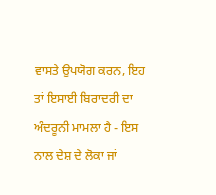ਵਾਸਤੇ ਉਪਯੋਗ ਕਰਨ, ਇਹ ਤਾਂ ਇਸਾਈ ਬਿਰਾਦਰੀ ਦਾ ਅੰਦਰੂਨੀ ਮਾਮਲਾ ਹੈ - ਇਸ ਨਾਲ ਦੇਸ਼ ਦੇ ਲੋਕਾ ਜਾਂ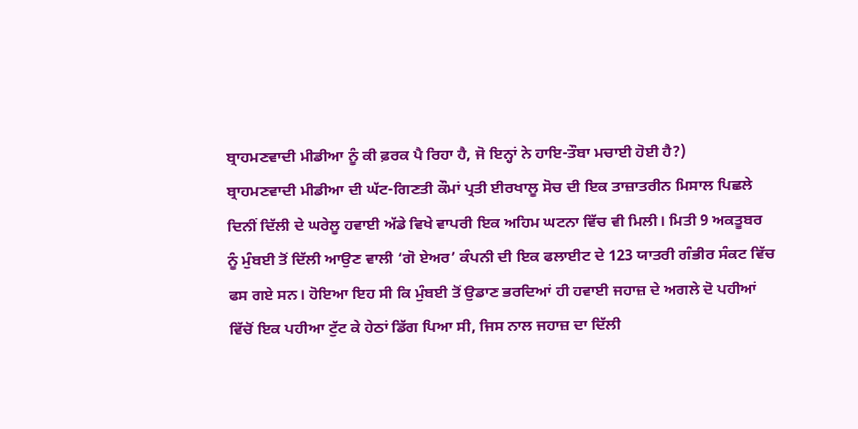ਬ੍ਰਾਹਮਣਵਾਦੀ ਮੀਡੀਆ ਨੂੰ ਕੀ ਫ਼ਰਕ ਪੈ ਰਿਹਾ ਹੈ, ਜੋ ਇਨ੍ਹਾਂ ਨੇ ਹਾਇ-ਤੌਬਾ ਮਚਾਈ ਹੋਈ ਹੈ?)
ਬ੍ਰਾਹਮਣਵਾਦੀ ਮੀਡੀਆ ਦੀ ਘੱਟ-ਗਿਣਤੀ ਕੌਮਾਂ ਪ੍ਰਤੀ ਈਰਖਾਲੂ ਸੋਚ ਦੀ ਇਕ ਤਾਜ਼ਾਤਰੀਨ ਮਿਸਾਲ ਪਿਛਲੇ ਦਿਨੀਂ ਦਿੱਲੀ ਦੇ ਘਰੇਲੂ ਹਵਾਈ ਅੱਡੇ ਵਿਖੇ ਵਾਪਰੀ ਇਕ ਅਹਿਮ ਘਟਨਾ ਵਿੱਚ ਵੀ ਮਿਲੀ। ਮਿਤੀ 9 ਅਕਤੂਬਰ ਨੂੰ ਮੁੰਬਈ ਤੋਂ ਦਿੱਲੀ ਆਉਣ ਵਾਲੀ ‘ਗੋ ਏਅਰ’ ਕੰਪਨੀ ਦੀ ਇਕ ਫਲਾਈਟ ਦੇ 123 ਯਾਤਰੀ ਗੰਭੀਰ ਸੰਕਟ ਵਿੱਚ ਫਸ ਗਏ ਸਨ। ਹੋਇਆ ਇਹ ਸੀ ਕਿ ਮੁੰਬਈ ਤੋਂ ਉਡਾਣ ਭਰਦਿਆਂ ਹੀ ਹਵਾਈ ਜਹਾਜ਼ ਦੇ ਅਗਲੇ ਦੋ ਪਹੀਆਂ ਵਿੱਚੋਂ ਇਕ ਪਹੀਆ ਟੁੱਟ ਕੇ ਹੇਠਾਂ ਡਿੱਗ ਪਿਆ ਸੀ, ਜਿਸ ਨਾਲ ਜਹਾਜ਼ ਦਾ ਦਿੱਲੀ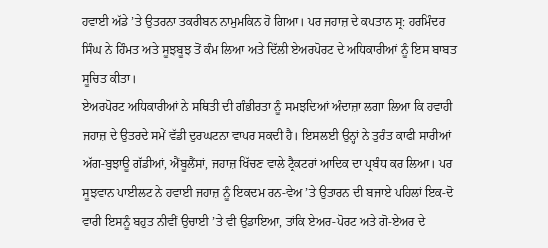ਹਵਾਈ ਅੱਡੇ ’ਤੇ ਉਤਰਨਾ ਤਕਰੀਬਨ ਨਾਮੁਮਕਿਨ ਹੋ ਗਿਆ। ਪਰ ਜਹਾਜ਼ ਦੇ ਕਪਤਾਨ ਸ੍ਰ: ਹਰਮਿੰਦਰ ਸਿੰਘ ਨੇ ਹਿੰਮਤ ਅਤੇ ਸੂਝਬੂਝ ਤੋਂ ਕੰਮ ਲਿਆ ਅਤੇ ਦਿੱਲੀ ਏਅਰਪੋਰਟ ਦੇ ਅਧਿਕਾਰੀਆਂ ਨੂੰ ਇਸ ਬਾਬਤ ਸੂਚਿਤ ਕੀਤਾ।
ਏਅਰਪੋਰਟ ਅਧਿਕਾਰੀਆਂ ਨੇ ਸਥਿਤੀ ਦੀ ਗੰਭੀਰਤਾ ਨੂੰ ਸਮਝਦਿਆਂ ਅੰਦਾਜ਼ਾ ਲਗਾ ਲਿਆ ਕਿ ਹਵਾਹੀ ਜਹਾਜ਼ ਦੇ ਉਤਰਦੇ ਸਮੇਂ ਵੱਡੀ ਦੁਰਘਟਨਾ ਵਾਪਰ ਸਕਦੀ ਹੈ। ਇਸਲਈ ਉਨ੍ਹਾਂ ਨੇ ਤੁਰੰਤ ਕਾਫੀ ਸਾਰੀਆਂ ਅੱਗ-ਬੁਝਾਊ ਗੱਡੀਆਂ, ਐਂਬੂਲੈਂਸਾਂ, ਜਹਾਜ਼ ਖਿੱਚਣ ਵਾਲੇ ਟ੍ਰੈਕਟਰਾਂ ਆਦਿਕ ਦਾ ਪ੍ਰਬੰਧ ਕਰ ਲਿਆ। ਪਰ ਸੂਝਵਾਨ ਪਾਈਲਟ ਨੇ ਹਵਾਈ ਜਹਾਜ਼ ਨੂੰ ਇਕਦਮ ਰਨ-ਵੇਅ ’ਤੇ ਉਤਾਰਨ ਦੀ ਬਜਾਏ ਪਹਿਲਾਂ ਇਕ-ਦੋ ਵਾਰੀ ਇਸਨੂੰ ਬਹੁਤ ਨੀਵੀਂ ਉਚਾਈ ’ਤੇ ਵੀ ਉਡਾਇਆ, ਤਾਂਕਿ ਏਅਰ-ਪੋਰਟ ਅਤੇ ਗੋ-ਏਅਰ ਦੇ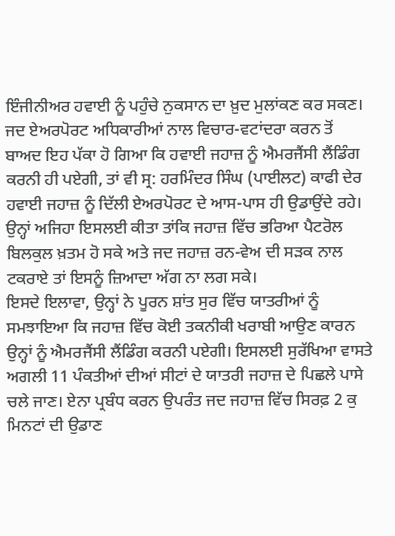ਇੰਜੀਨੀਅਰ ਹਵਾਈ ਨੂੰ ਪਹੁੰਚੇ ਨੁਕਸਾਨ ਦਾ ਖ਼ੁਦ ਮੁਲਾਂਕਣ ਕਰ ਸਕਣ। ਜਦ ਏਅਰਪੋਰਟ ਅਧਿਕਾਰੀਆਂ ਨਾਲ ਵਿਚਾਰ-ਵਟਾਂਦਰਾ ਕਰਨ ਤੋਂ ਬਾਅਦ ਇਹ ਪੱਕਾ ਹੋ ਗਿਆ ਕਿ ਹਵਾਈ ਜਹਾਜ਼ ਨੂੰ ਐਮਰਜੈਂਸੀ ਲੈਂਡਿੰਗ ਕਰਨੀ ਹੀ ਪਏਗੀ, ਤਾਂ ਵੀ ਸ੍ਰ: ਹਰਮਿੰਦਰ ਸਿੰਘ (ਪਾਈਲਟ) ਕਾਫੀ ਦੇਰ ਹਵਾਈ ਜਹਾਜ਼ ਨੂੰ ਦਿੱਲੀ ਏਅਰਪੋਰਟ ਦੇ ਆਸ-ਪਾਸ ਹੀ ਉਡਾਉਂਦੇ ਰਹੇ। ਉਨ੍ਹਾਂ ਅਜਿਹਾ ਇਸਲਈ ਕੀਤਾ ਤਾਂਕਿ ਜਹਾਜ਼ ਵਿੱਚ ਭਰਿਆ ਪੈਟਰੋਲ ਬਿਲਕੁਲ ਖ਼ਤਮ ਹੋ ਸਕੇ ਅਤੇ ਜਦ ਜਹਾਜ਼ ਰਨ-ਵੇਅ ਦੀ ਸੜਕ ਨਾਲ ਟਕਰਾਏ ਤਾਂ ਇਸਨੂੰ ਜ਼ਿਆਦਾ ਅੱਗ ਨਾ ਲਗ ਸਕੇ।
ਇਸਦੇ ਇਲਾਵਾ, ਉਨ੍ਹਾਂ ਨੇ ਪੂਰਨ ਸ਼ਾਂਤ ਸੁਰ ਵਿੱਚ ਯਾਤਰੀਆਂ ਨੂੰ ਸਮਝਾਇਆ ਕਿ ਜਹਾਜ਼ ਵਿੱਚ ਕੋਈ ਤਕਨੀਕੀ ਖਰਾਬੀ ਆਉਣ ਕਾਰਨ ਉਨ੍ਹਾਂ ਨੂੰ ਐਮਰਜੈਂਸੀ ਲੈਂਡਿੰਗ ਕਰਨੀ ਪਏਗੀ। ਇਸਲਈ ਸੁਰੱਖਿਆ ਵਾਸਤੇ ਅਗਲੀ 11 ਪੰਕਤੀਆਂ ਦੀਆਂ ਸੀਟਾਂ ਦੇ ਯਾਤਰੀ ਜਹਾਜ਼ ਦੇ ਪਿਛਲੇ ਪਾਸੇ ਚਲੇ ਜਾਣ। ਏਨਾ ਪ੍ਰਬੰਧ ਕਰਨ ਉਪਰੰਤ ਜਦ ਜਹਾਜ਼ ਵਿੱਚ ਸਿਰਫ਼ 2 ਕੁ ਮਿਨਟਾਂ ਦੀ ਉਡਾਣ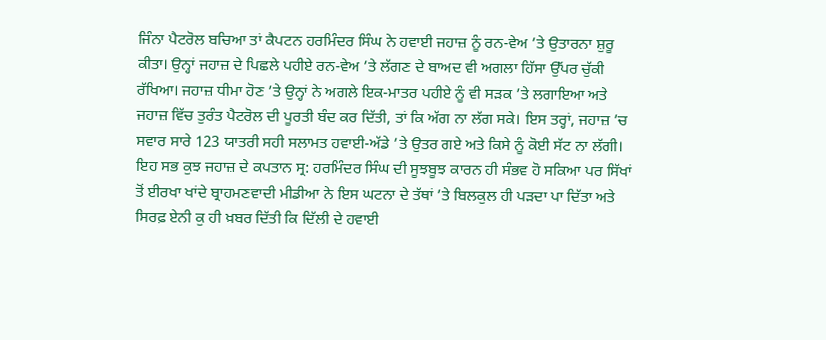ਜਿੰਨਾ ਪੈਟਰੋਲ ਬਚਿਆ ਤਾਂ ਕੈਪਟਨ ਹਰਮਿੰਦਰ ਸਿੰਘ ਨੇ ਹਵਾਈ ਜਹਾਜ਼ ਨੂੰ ਰਨ-ਵੇਅ ’ਤੇ ਉਤਾਰਨਾ ਸ਼ੁਰੂ ਕੀਤਾ। ਉਨ੍ਹਾਂ ਜਹਾਜ਼ ਦੇ ਪਿਛਲੇ ਪਹੀਏ ਰਨ-ਵੇਅ ’ਤੇ ਲੱਗਣ ਦੇ ਬਾਅਦ ਵੀ ਅਗਲਾ ਹਿੱਸਾ ਉੱਪਰ ਚੁੱਕੀ ਰੱਖਿਆ। ਜਹਾਜ਼ ਧੀਮਾ ਹੋਣ ’ਤੇ ਉਨ੍ਹਾਂ ਨੇ ਅਗਲੇ ਇਕ-ਮਾਤਰ ਪਹੀਏ ਨੂੰ ਵੀ ਸੜਕ ’ਤੇ ਲਗਾਇਆ ਅਤੇ ਜਹਾਜ਼ ਵਿੱਚ ਤੁਰੰਤ ਪੈਟਰੋਲ ਦੀ ਪੂਰਤੀ ਬੰਦ ਕਰ ਦਿੱਤੀ, ਤਾਂ ਕਿ ਅੱਗ ਨਾ ਲੱਗ ਸਕੇ। ਇਸ ਤਰ੍ਹਾਂ, ਜਹਾਜ਼ ’ਚ ਸਵਾਰ ਸਾਰੇ 123 ਯਾਤਰੀ ਸਹੀ ਸਲਾਮਤ ਹਵਾਈ-ਅੱਡੇ ’ਤੇ ਉਤਰ ਗਏ ਅਤੇ ਕਿਸੇ ਨੂੰ ਕੋਈ ਸੱਟ ਨਾ ਲੱਗੀ।
ਇਹ ਸਭ ਕੁਝ ਜਹਾਜ਼ ਦੇ ਕਪਤਾਨ ਸ੍ਰ: ਹਰਮਿੰਦਰ ਸਿੰਘ ਦੀ ਸੂਝਬੂਝ ਕਾਰਨ ਹੀ ਸੰਭਵ ਹੋ ਸਕਿਆ ਪਰ ਸਿੱਖਾਂ ਤੋਂ ਈਰਖਾ ਖਾਂਦੇ ਬ੍ਰਾਹਮਣਵਾਦੀ ਮੀਡੀਆ ਨੇ ਇਸ ਘਟਨਾ ਦੇ ਤੱਥਾਂ ’ਤੇ ਬਿਲਕੁਲ ਹੀ ਪੜਦਾ ਪਾ ਦਿੱਤਾ ਅਤੇ ਸਿਰਫ਼ ਏਨੀ ਕੁ ਹੀ ਖ਼ਬਰ ਦਿੱਤੀ ਕਿ ਦਿੱਲੀ ਦੇ ਹਵਾਈ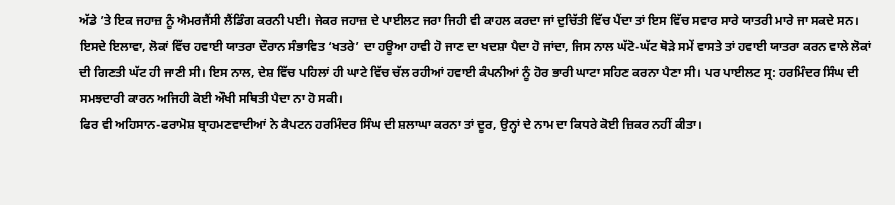ਅੱਡੇ ’ਤੇ ਇਕ ਜਹਾਜ਼ ਨੂੰ ਐਮਰਜੈਂਸੀ ਲੈਂਡਿੰਗ ਕਰਨੀ ਪਈ। ਜੇਕਰ ਜਹਾਜ਼ ਦੇ ਪਾਈਲਟ ਜਰਾ ਜਿਹੀ ਵੀ ਕਾਹਲ ਕਰਦਾ ਜਾਂ ਦੁਚਿੱਤੀ ਵਿੱਚ ਪੈਂਦਾ ਤਾਂ ਇਸ ਵਿੱਚ ਸਵਾਰ ਸਾਰੇ ਯਾਤਰੀ ਮਾਰੇ ਜਾ ਸਕਦੇ ਸਨ। ਇਸਦੇ ਇਲਾਵਾ, ਲੋਕਾਂ ਵਿੱਚ ਹਵਾਈ ਯਾਤਰਾ ਦੌਰਾਨ ਸੰਭਾਵਿਤ ‘ਖਤਰੇ’ ਦਾ ਹਊਆ ਹਾਵੀ ਹੋ ਜਾਣ ਦਾ ਖਦਸ਼ਾ ਪੈਦਾ ਹੋ ਜਾਂਦਾ, ਜਿਸ ਨਾਲ ਘੱਟੋ-ਘੱਟ ਥੋੜੇ ਸਮੇਂ ਵਾਸਤੇ ਤਾਂ ਹਵਾਈ ਯਾਤਰਾ ਕਰਨ ਵਾਲੇ ਲੋਕਾਂ ਦੀ ਗਿਣਤੀ ਘੱਟ ਹੀ ਜਾਣੀ ਸੀ। ਇਸ ਨਾਲ, ਦੇਸ਼ ਵਿੱਚ ਪਹਿਲਾਂ ਹੀ ਘਾਟੇ ਵਿੱਚ ਚੱਲ ਰਹੀਆਂ ਹਵਾਈ ਕੰਪਨੀਆਂ ਨੂੰ ਹੋਰ ਭਾਰੀ ਘਾਟਾ ਸਹਿਣ ਕਰਨਾ ਪੈਣਾ ਸੀ। ਪਰ ਪਾਈਲਟ ਸ੍ਰ: ਹਰਮਿੰਦਰ ਸਿੰਘ ਦੀ ਸਮਝਦਾਰੀ ਕਾਰਨ ਅਜਿਹੀ ਕੋਈ ਔਖੀ ਸਥਿਤੀ ਪੈਦਾ ਨਾ ਹੋ ਸਕੀ।
ਫਿਰ ਵੀ ਅਹਿਸਾਨ-ਫਰਾਮੋਸ਼ ਬ੍ਰਾਹਮਣਵਾਦੀਆਂ ਨੇ ਕੈਪਟਨ ਹਰਮਿੰਦਰ ਸਿੰਘ ਦੀ ਸ਼ਲਾਘਾ ਕਰਨਾ ਤਾਂ ਦੂਰ, ਉਨ੍ਹਾਂ ਦੇ ਨਾਮ ਦਾ ਕਿਧਰੇ ਕੋਈ ਜ਼ਿਕਰ ਨਹੀਂ ਕੀਤਾ।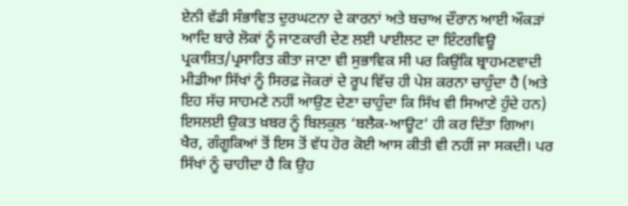ਏਨੀ ਵੱਡੀ ਸੰਭਾਵਿਤ ਦੁਰਘਟਨਾ ਦੇ ਕਾਰਨਾਂ ਅਤੇ ਬਚਾਅ ਦੌਰਾਨ ਆਈ ਔਕੜਾਂ ਆਦਿ ਬਾਰੇ ਲੋਕਾਂ ਨੂੰ ਜਾਣਕਾਰੀ ਦੇਣ ਲਈ ਪਾਈਲਟ ਦਾ ਇੰਟਰਵਿਊ ਪ੍ਰਕਾਸ਼ਿਤ/ਪ੍ਰਸਾਰਿਤ ਕੀਤਾ ਜਾਣਾ ਵੀ ਸੁਭਾਵਿਕ ਸੀ ਪਰ ਕਿਉਂਕਿ ਬ੍ਰਾਹਮਣਵਾਦੀ ਮੀਡੀਆ ਸਿੱਖਾਂ ਨੂੰ ਸਿਰਫ਼ ਜੋਕਰਾਂ ਦੇ ਰੂਪ ਵਿੱਚ ਹੀ ਪੇਸ਼ ਕਰਨਾ ਚਾਹੁੰਦਾ ਹੈ (ਅਤੇ ਇਹ ਸੱਚ ਸਾਹਮਣੇ ਨਹੀਂ ਆਉਣ ਦੇਣਾ ਚਾਹੁੰਦਾ ਕਿ ਸਿੱਖ ਵੀ ਸਿਆਣੇ ਹੁੰਦੇ ਹਨ) ਇਸਲਈ ਉਕਤ ਖ਼ਬਰ ਨੂੰ ਬਿਲਕੁਲ ‘ਬਲੈਕ-ਆਊਟ’ ਹੀ ਕਰ ਦਿੱਤਾ ਗਿਆ।
ਖੈਰ, ਗੰਗੂਕਿਆਂ ਤੋਂ ਇਸ ਤੋਂ ਵੱਧ ਹੋਰ ਕੋਈ ਆਸ ਕੀਤੀ ਵੀ ਨਹੀਂ ਜਾ ਸਕਦੀ। ਪਰ ਸਿੱਖਾਂ ਨੂੰ ਚਾਹੀਦਾ ਹੈ ਕਿ ਉਹ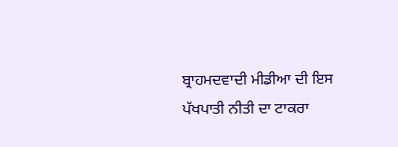ਬ੍ਰਾਹਮਦਵਾਦੀ ਮੀਡੀਆ ਦੀ ਇਸ ਪੱਖਪਾਤੀ ਨੀਤੀ ਦਾ ਟਾਕਰਾ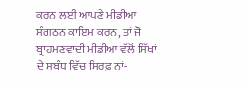ਕਰਨ ਲਈ ਆਪਣੇ ਮੀਡੀਆ ਸੰਗਠਨ ਕਾਇਮ ਕਰਨ, ਤਾਂ ਜੋ ਬ੍ਰਾਹਮਣਵਾਦੀ ਮੀਡੀਆ ਵੱਲੋਂ ਸਿੱਖਾਂ ਦੇ ਸਬੰਧ ਵਿੱਚ ਸਿਰਫ਼ ਨਾਂ-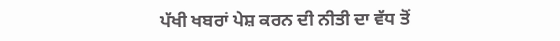ਪੱਖੀ ਖਬਰਾਂ ਪੇਸ਼ ਕਰਨ ਦੀ ਨੀਤੀ ਦਾ ਵੱਧ ਤੋਂ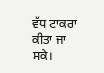ਵੱਧ ਟਾਕਰਾ ਕੀਤਾ ਜਾ ਸਕੇ।